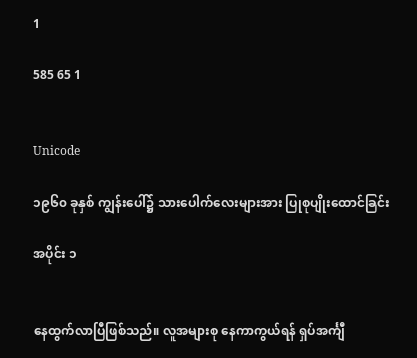1

585 65 1


Unicode

၁၉၆၀ ခုနှစ် ကျွန်းပေါ်၌ သားပေါက်လေးများအား ပြုစုပျိုးထောင်ခြင်း

အပိုင်း ၁


နေထွက်လာပြီဖြစ်သည်။ လူအများစု နေကာကွယ်ရန် ရှပ်အင်္ကျီ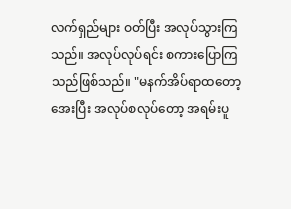လက်ရှည်များ ဝတ်ပြီး အလုပ်သွားကြသည်။ အလုပ်လုပ်ရင်း စကားပြောကြသည်ဖြစ်သည်။ "မနက်အိပ်ရာထတော့ အေးပြီး အလုပ်စလုပ်တော့ အရမ်းပူ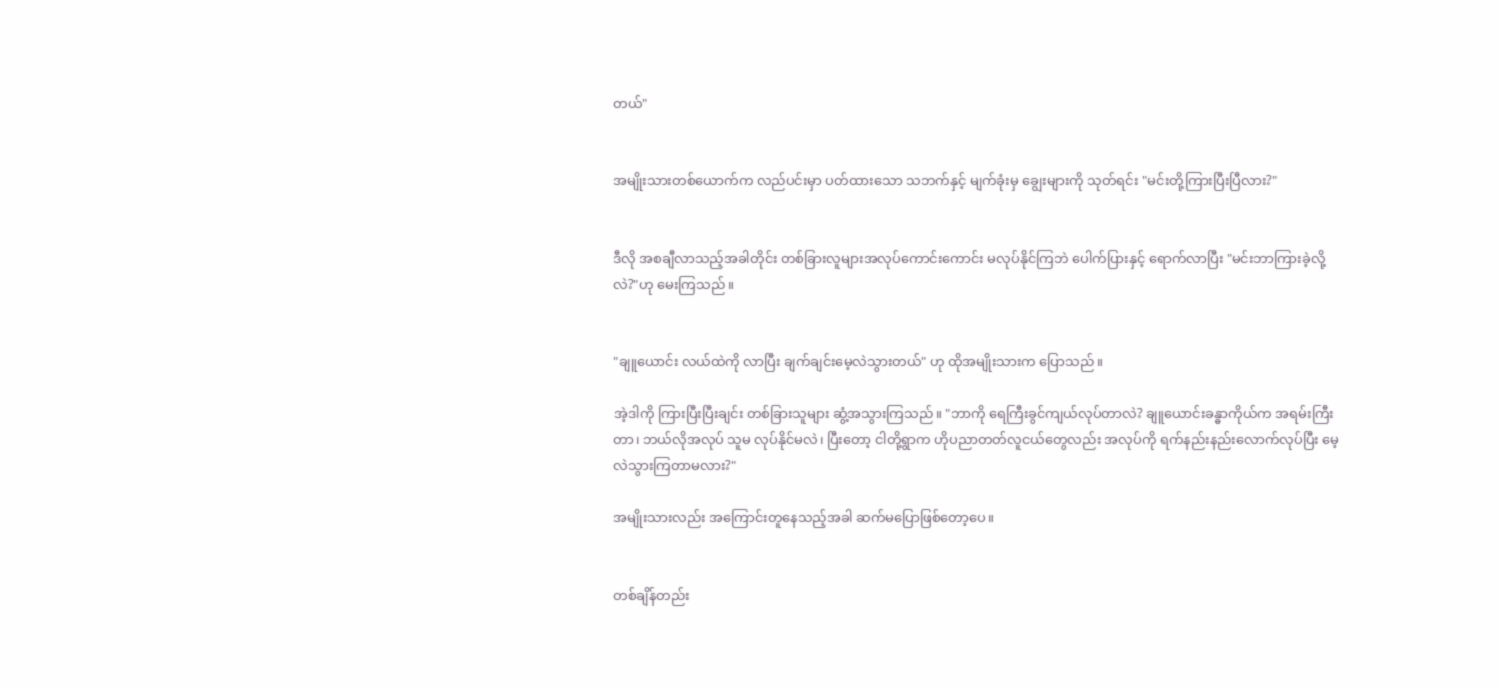တယ်"


အမျိုးသားတစ်ယောက်က လည်ပင်းမှာ ပတ်ထားသော သဘက်နှင့် မျက်ခုံးမှ ချွေးများကို သုတ်ရင်း "မင်းတို့ကြားပြီးပြီလား?"


ဒီလို အစချီလာသည့်အခါတိုင်း တစ်ခြားလူများအလုပ်ကောင်းကောင်း မလုပ်နိုင်ကြဘဲ ပေါက်ပြားနှင့် ရောက်လာပြီး "မင်းဘာကြားခဲ့လို့လဲ?"ဟု မေးကြသည်။


"ချူယောင်း လယ်ထဲကို လာပြီး ချက်ချင်းမေ့လဲသွားတယ်" ဟု ထိုအမျိုးသားက ပြောသည်။

အဲ့ဒါကို ကြားပြီးပြီးချင်း တစ်ခြားသူများ ဆွံ့အသွားကြသည်။ "ဘာကို ရေကြီးခွင်ကျယ်လုပ်တာလဲ? ချူယောင်းခန္ဓာကိုယ်က အရမ်းကြီးတာ၊ ဘယ်လိုအလုပ် သူမ လုပ်နိုင်မလဲ၊ ပြီးတော့ ငါတို့ရွာက ဟိုပညာတတ်လူငယ်တွေလည်း အလုပ်ကို ရက်နည်းနည်းလောက်လုပ်ပြီး မေ့လဲသွားကြတာမလား?"

အမျိုးသားလည်း အကြောင်းတူနေသည့်အခါ ဆက်မပြောဖြစ်တော့ပေ။


တစ်ချိန်တည်း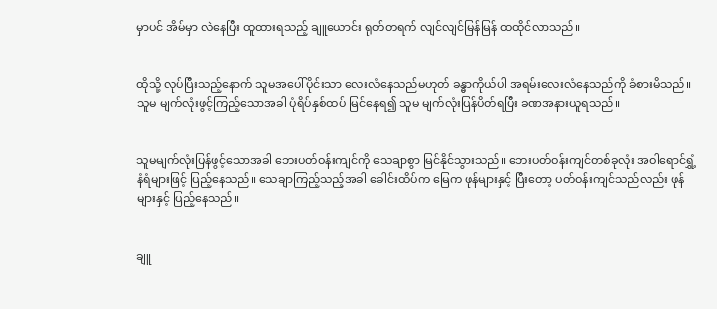မှာပင် အိမ်မှာ လဲနေပြီး ထူထားရသည့် ချူယောင်း ရုတ်တရက် လျင်လျင်မြန်မြန် ထထိုင်လာသည်။


ထိုသို့ လုပ်ပြီးသည့်နောက် သူမအပေါ်ပိုင်းသာ လေးလံနေသည်မဟုတ် ခန္ဓာကိုယ်ပါ အရမ်းလေးလံနေသည်ကို ခံစားမိသည်။ သူမ မျက်လုံးဖွင့်ကြည့်သောအခါ ပုံရိပ်နှစ်ထပ် မြင်နေရ၍ သူမ မျက်လုံးပြန်ပိတ်ရပြီး ခဏအနားယူရသည်။


သူမမျက်လုံးပြန်ဖွင့်သောအခါ ဘေးပတ်ဝန်းကျင်ကို သေချာစွာ မြင်နိုင်သွားသည်။ ဘေးပတ်ဝန်းကျင်တစ်ခုလုံး အဝါရောင်ရွှံ့နံရံများဖြင့် ပြည့်နေသည်။ သေချာကြည့်သည့်အခါ ခေါင်းထိပ်က မြေက ဖုန်များနှင့် ပြီးတော့ ပတ်ဝန်းကျင်သည်လည်း ဖုန်များနှင့် ပြည့်နေသည်။


ချူ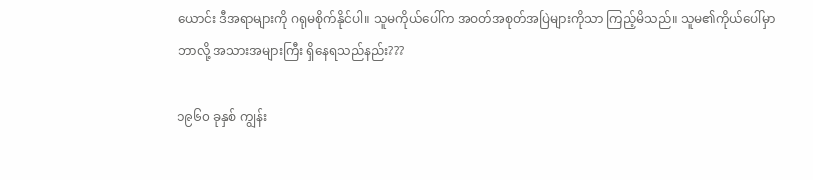ယောင်း ဒီအရာများကို ဂရုမစိုက်နိုင်ပါ။ သူမကိုယ်ပေါ်က အဝတ်အစုတ်အပြဲများကိုသာ ကြည့်မိသည်။ သူမ၏ကိုယ်ပေါ်မှာ ဘာလို့ အသားအများကြီး ရှိနေရသည်နည်း???

၁၉၆၀ ခုနှစ် ကျွန်း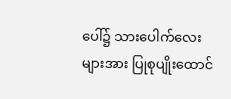ပေါ်၌ သားပေါက်လေးများအား ပြုစုပျိုးထောင်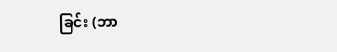ခြင်း (ဘာ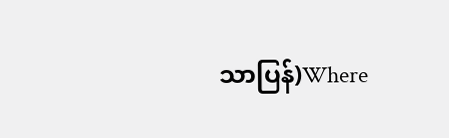သာပြန်)Where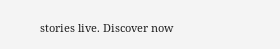stories live. Discover now